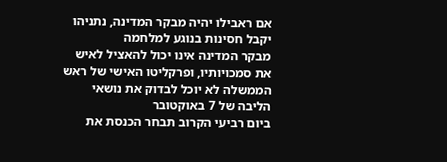אם ראבילו יהיה מבקר המדינה, נתניהו יקבל חסינות בנוגע למלחמה
מבקר המדינה אינו יכול להאציל לאיש את סמכויותיו, ופרקליטו האישי של ראש הממשלה לא יוכל לבדוק את נושאי הליבה של 7 באוקטובר
ביום רביעי הקרוב תבחר הכנסת את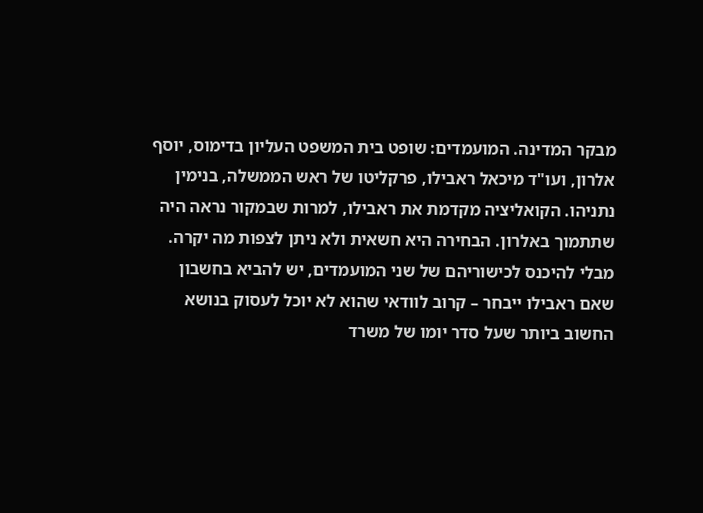מבקר המדינה. המועמדים: שופט בית המשפט העליון בדימוס, יוסף אלרון, ועו"ד מיכאל ראבילו, פרקליטו של ראש הממשלה, בנימין נתניהו. הקואליציה מקדמת את ראבילו, למרות שבמקור נראה היה שתתמוך באלרון. הבחירה היא חשאית ולא ניתן לצפות מה יקרה.
מבלי להיכנס לכישוריהם של שני המועמדים, יש להביא בחשבון שאם ראבילו ייבחר – קרוב לוודאי שהוא לא יוכל לעסוק בנושא החשוב ביותר שעל סדר יומו של משרד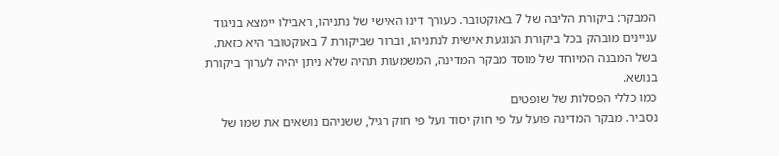המבקר: ביקורת הליבה של 7 באוקטובר. כעורך דינו האישי של נתניהו, ראבילו יימצא בניגוד עניינים מובהק בכל ביקורת הנוגעת אישית לנתניהו, וברור שביקורת 7 באוקטובר היא כזאת. בשל המבנה המיוחד של מוסד מבקר המדינה, המשמעות תהיה שלא ניתן יהיה לערוך ביקורת בנושא.
כמו כללי הפסלות של שופטים
נסביר. מבקר המדינה פועל על פי חוק יסוד ועל פי חוק רגיל, ששניהם נושאים את שמו של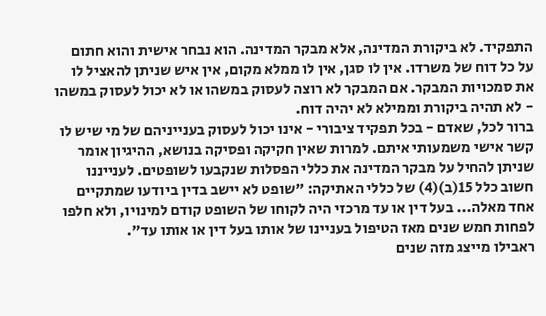התפקיד. לא ביקורת המדינה, אלא מבקר המדינה. הוא נבחר אישית והוא חתום על כל דוח של משרדו. אין לו סגן, אין לו ממלא מקום, אין איש שניתן להאציל לו את סמכויות המבקר. אם המבקר לא רוצה לעסוק במשהו או לא יכול לעסוק במשהו - לא תהיה ביקורת וממילא לא יהיה דוח.
ברור לכל, שאדם - בכל תפקיד ציבורי - אינו יכול לעסוק בענייניהם של מי שיש לו קשר אישי משמעותי איתם. למרות שאין חקיקה ופסיקה בנושא, ההיגיון אומר שניתן להחיל על מבקר המדינה את כללי הפסלות שנקבעו לשופטים. לענייננו חשוב כלל 15(ב)(4) של כללי האתיקה: "שופט לא יישב בדין ביודעו שמתקיים אחד מאלה... בעל דין או עד מרכזי היה לקוחו של השופט קודם למינויו, ולא חלפו לפחות חמש שנים מאז הטיפול בעניינו של אותו בעל דין או אותו עד".
ראבילו מייצג מזה שנים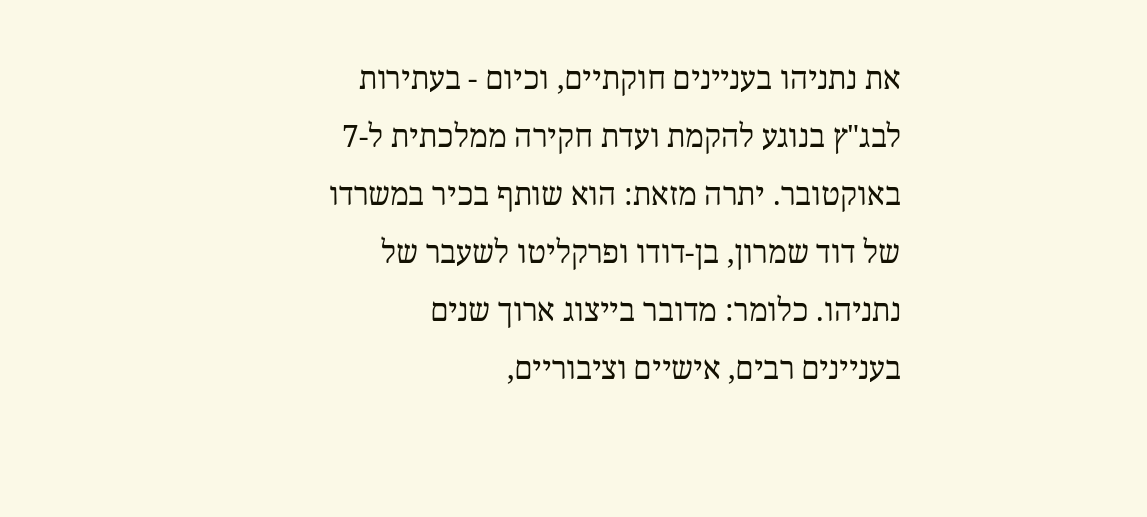את נתניהו בעניינים חוקתיים, וכיום - בעתירות לבג"ץ בנוגע להקמת ועדת חקירה ממלכתית ל-7 באוקטובר. יתרה מזאת: הוא שותף בכיר במשרדו של דוד שמרון, בן-דודו ופרקליטו לשעבר של נתניהו. כלומר: מדובר בייצוג ארוך שנים בעניינים רבים, אישיים וציבוריים,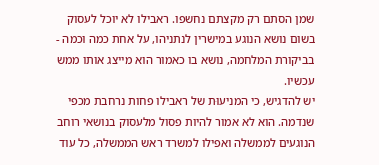שמן הסתם רק מקצתם נחשפו. ראבילו לא יוכל לעסוק בשום נושא הנוגע במישרין לנתניהו, על אחת כמה וכמה - בביקורת המלחמה, נושא בו כאמור הוא מייצג אותו ממש עכשיו.
יש להדגיש, כי המניעוּת של ראבילו פחות נרחבת מכפי שנדמה. הוא לא אמור להיות פסול מלעסוק בנושאי רוחב הנוגעים לממשלה ואפילו למשרד ראש הממשלה, כל עוד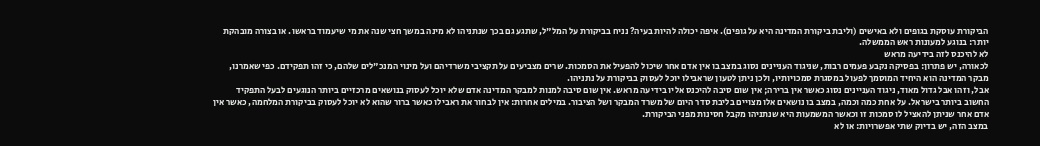הביקורת עוסקת בגופים ולא באישים (וליבת ביקורת המדינה היא על גופים). איפה יכולה להיות בעיה? נניח בביקורת על המל"ל, שתגע גם בכך שנתניהו לא מינה במשך חצי שנה את מי שיעמוד בראשו. או בצורה מובהקת יותר: בנוגע למעונות ראש הממשלה.
לא להיכנס לזה בידיעה מראש
לכאורה, יש פתרון: בפסיקה נקבע פעמים רבות, שניגוד העניינים נסוג במצב בו אין אדם אחר שיכול להפעיל את הסמכות. שרים מצביעים על תקציבי משרדיהם ועל מינוי המנכ"לים שלהם, כי זהו תפקידם. כפי שאמרנו, מבקר המדינה הוא היחיד המוסמך לפעול במסגרת סמכויותיו, ולכן ניתן לטעון שראבילו יוכל לעסוק בביקורת על נתניהו.
אבל, וזהו אבל גדול מאוד, ניגוד העניינים נסוג כאשר אין ברירה; אין שום סיבה להיכנס אליו בידיעה מראש. אין שום סיבה למנות למבקר המדינה אדם שלא יוכל לעסוק בנושאים מרכזיים ביותר הנוגעים לבעל התפקיד החשוב ביותר בישראל. על אחת כמה וכמה, במצב בו נושאים אלו מצויים בליבת סדר היום של משרד המבקר ושל הציבור. במילים אחרות: אין לבחור את ראבילו כאשר ברור שהוא לא יוכל לעסוק בביקורת המלחמה, כאשר אין אדם אחר שניתן להאציל לו סמכות זו וכאשר המשמעות היא שנתניהו מקבל חסינות מפני הביקורת.
במצב הזה, יש בדיוק שתי אפשרויות: או לא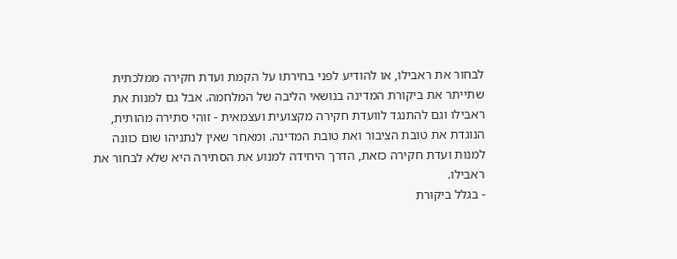לבחור את ראבילו, או להודיע לפני בחירתו על הקמת ועדת חקירה ממלכתית שתייתר את ביקורת המדינה בנושאי הליבה של המלחמה. אבל גם למנות את ראבילו וגם להתנגד לוועדת חקירה מקצועית ועצמאית - זוהי סתירה מהותית, הנוגדת את טובת הציבור ואת טובת המדינה. ומאחר שאין לנתניהו שום כוונה למנות ועדת חקירה כזאת, הדרך היחידה למנוע את הסתירה היא שלא לבחור את ראבילו.
- בגלל ביקורת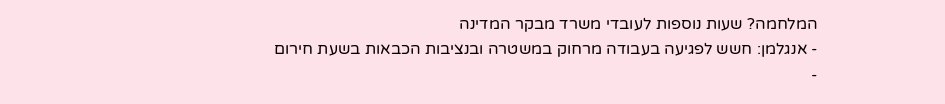המלחמה? שעות נוספות לעובדי משרד מבקר המדינה
- אנגלמן: חשש לפגיעה בעבודה מרחוק במשטרה ובנציבות הכבאות בשעת חירום
-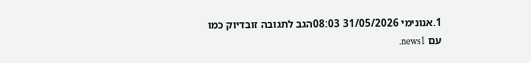1.אנונימי 31/05/2026 08:03הגב לתגובה זובדיוק כמו עם news1.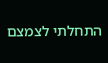התחלתי לצמצם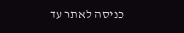כניסה לאתר עד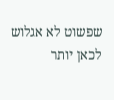שפשוט לא אגלוש לכאן יותר